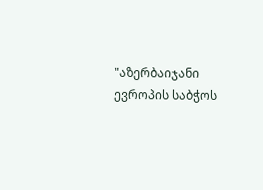"აზერბაიჯანი ევროპის საბჭოს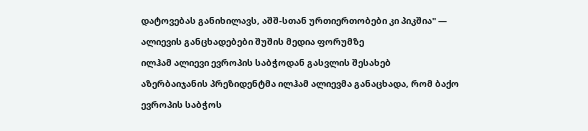დატოვებას განიხილავს, აშშ-სთან ურთიერთობები კი პიკშია" — ალიევის განცხადებები შუშის მედია ფორუმზე
ილჰამ ალიევი ევროპის საბჭოდან გასვლის შესახებ
აზერბაიჯანის პრეზიდენტმა ილჰამ ალიევმა განაცხადა, რომ ბაქო ევროპის საბჭოს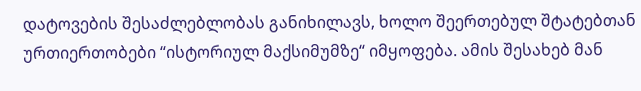დატოვების შესაძლებლობას განიხილავს, ხოლო შეერთებულ შტატებთან ურთიერთობები “ისტორიულ მაქსიმუმზე“ იმყოფება. ამის შესახებ მან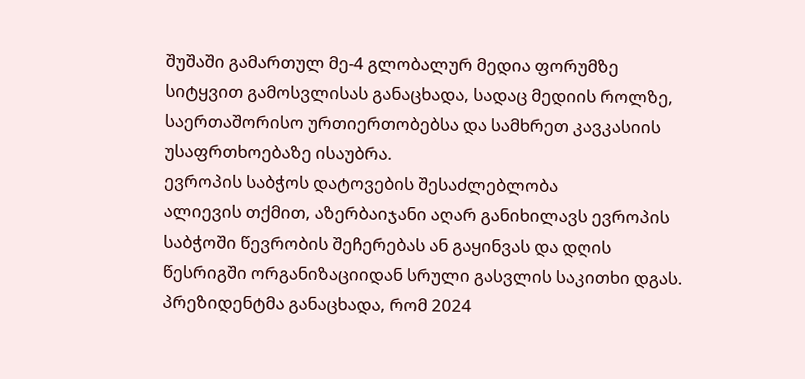შუშაში გამართულ მე-4 გლობალურ მედია ფორუმზე სიტყვით გამოსვლისას განაცხადა, სადაც მედიის როლზე, საერთაშორისო ურთიერთობებსა და სამხრეთ კავკასიის უსაფრთხოებაზე ისაუბრა.
ევროპის საბჭოს დატოვების შესაძლებლობა
ალიევის თქმით, აზერბაიჯანი აღარ განიხილავს ევროპის საბჭოში წევრობის შეჩერებას ან გაყინვას და დღის წესრიგში ორგანიზაციიდან სრული გასვლის საკითხი დგას.
პრეზიდენტმა განაცხადა, რომ 2024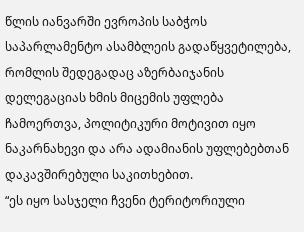წლის იანვარში ევროპის საბჭოს საპარლამენტო ასამბლეის გადაწყვეტილება, რომლის შედეგადაც აზერბაიჯანის დელეგაციას ხმის მიცემის უფლება ჩამოერთვა, პოლიტიკური მოტივით იყო ნაკარნახევი და არა ადამიანის უფლებებთან დაკავშირებული საკითხებით.
“ეს იყო სასჯელი ჩვენი ტერიტორიული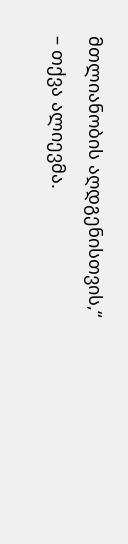მთლიანობის აღდგენისთვის,“ – თქვა ალიევმა.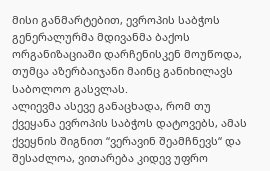მისი განმარტებით, ევროპის საბჭოს გენერალურმა მდივანმა ბაქოს ორგანიზაციაში დარჩენისკენ მოუწოდა, თუმცა აზერბაიჯანი მაინც განიხილავს საბოლოო გასვლას.
ალიევმა ასევე განაცხადა, რომ თუ ქვეყანა ევროპის საბჭოს დატოვებს, ამას ქვეყნის შიგნით “ვერავინ შეამჩნევს“ და შესაძლოა, ვითარება კიდევ უფრო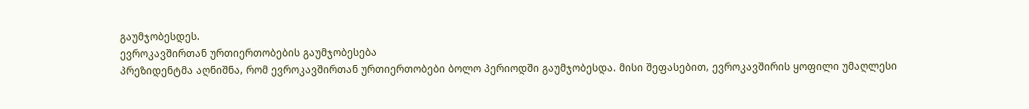გაუმჯობესდეს.
ევროკავშირთან ურთიერთობების გაუმჯობესება
პრეზიდენტმა აღნიშნა, რომ ევროკავშირთან ურთიერთობები ბოლო პერიოდში გაუმჯობესდა. მისი შეფასებით, ევროკავშირის ყოფილი უმაღლესი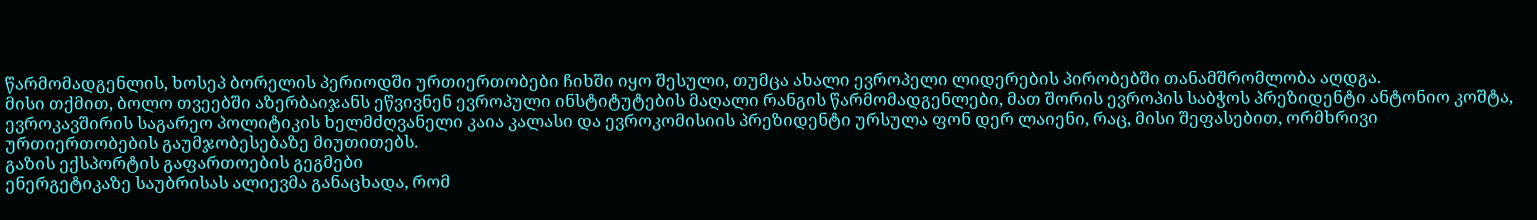წარმომადგენლის, ხოსეპ ბორელის პერიოდში ურთიერთობები ჩიხში იყო შესული, თუმცა ახალი ევროპელი ლიდერების პირობებში თანამშრომლობა აღდგა.
მისი თქმით, ბოლო თვეებში აზერბაიჯანს ეწვივნენ ევროპული ინსტიტუტების მაღალი რანგის წარმომადგენლები, მათ შორის ევროპის საბჭოს პრეზიდენტი ანტონიო კოშტა, ევროკავშირის საგარეო პოლიტიკის ხელმძღვანელი კაია კალასი და ევროკომისიის პრეზიდენტი ურსულა ფონ დერ ლაიენი, რაც, მისი შეფასებით, ორმხრივი ურთიერთობების გაუმჯობესებაზე მიუთითებს.
გაზის ექსპორტის გაფართოების გეგმები
ენერგეტიკაზე საუბრისას ალიევმა განაცხადა, რომ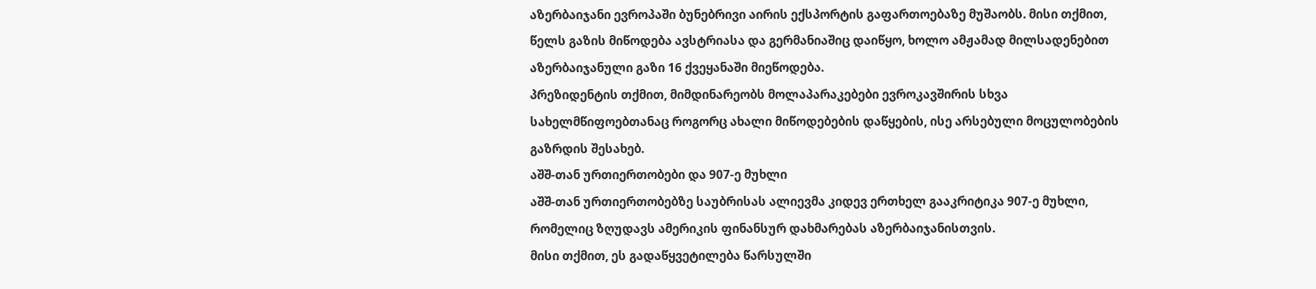აზერბაიჯანი ევროპაში ბუნებრივი აირის ექსპორტის გაფართოებაზე მუშაობს. მისი თქმით, წელს გაზის მიწოდება ავსტრიასა და გერმანიაშიც დაიწყო, ხოლო ამჟამად მილსადენებით აზერბაიჯანული გაზი 16 ქვეყანაში მიეწოდება.
პრეზიდენტის თქმით, მიმდინარეობს მოლაპარაკებები ევროკავშირის სხვა სახელმწიფოებთანაც როგორც ახალი მიწოდებების დაწყების, ისე არსებული მოცულობების გაზრდის შესახებ.
აშშ-თან ურთიერთობები და 907-ე მუხლი
აშშ-თან ურთიერთობებზე საუბრისას ალიევმა კიდევ ერთხელ გააკრიტიკა 907-ე მუხლი, რომელიც ზღუდავს ამერიკის ფინანსურ დახმარებას აზერბაიჯანისთვის.
მისი თქმით, ეს გადაწყვეტილება წარსულში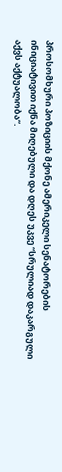პროსომხური პოზიციის მქონე ამერიკელი სენატორების ინიციატივით იქნა მიღებული და დღეს უკვე “სრულიად დაკარგული აქვს აქტუალობა“.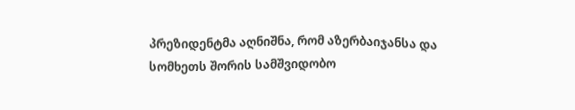პრეზიდენტმა აღნიშნა, რომ აზერბაიჯანსა და სომხეთს შორის სამშვიდობო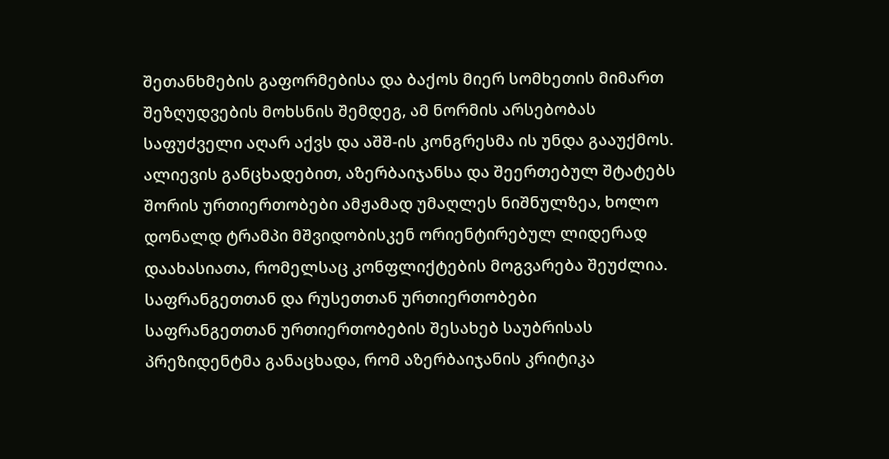შეთანხმების გაფორმებისა და ბაქოს მიერ სომხეთის მიმართ შეზღუდვების მოხსნის შემდეგ, ამ ნორმის არსებობას საფუძველი აღარ აქვს და აშშ-ის კონგრესმა ის უნდა გააუქმოს.
ალიევის განცხადებით, აზერბაიჯანსა და შეერთებულ შტატებს შორის ურთიერთობები ამჟამად უმაღლეს ნიშნულზეა, ხოლო დონალდ ტრამპი მშვიდობისკენ ორიენტირებულ ლიდერად დაახასიათა, რომელსაც კონფლიქტების მოგვარება შეუძლია.
საფრანგეთთან და რუსეთთან ურთიერთობები
საფრანგეთთან ურთიერთობების შესახებ საუბრისას პრეზიდენტმა განაცხადა, რომ აზერბაიჯანის კრიტიკა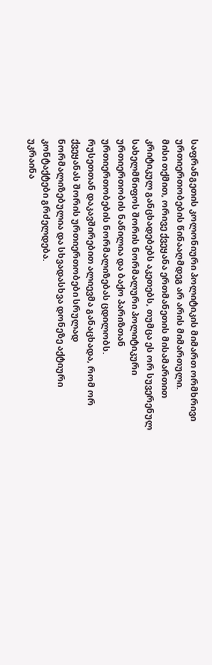საფრანგეთის კოლონიური პოლიტიკის მიმართ ორმხრივი ურთიერთობების წინააღმდეგ არ არის მიმართული.
მისი თქმით, ორივე ქვეყანა ერთმანეთის მისამართით კრიტიკულ განცხადებებს აკეთებს, თუმცა ეს ორ სუვერენულ სახელმწიფოს შორის ნორმალური პოლიტიკური ურთიერთობის ნაწილია და ბაქო პარიზთან ურთიერთობების ნორმალიზებას ცდილობს.
რუსეთთან დაკავშირებით ალიევმა განაცხადა, რომ ორ ქვეყანას შორის ურთიერთობები სრულად ნორმალიზებულია და სხვადასხვა დონეზე აქტიური კონტაქტები გრძელდება.
უკრაინა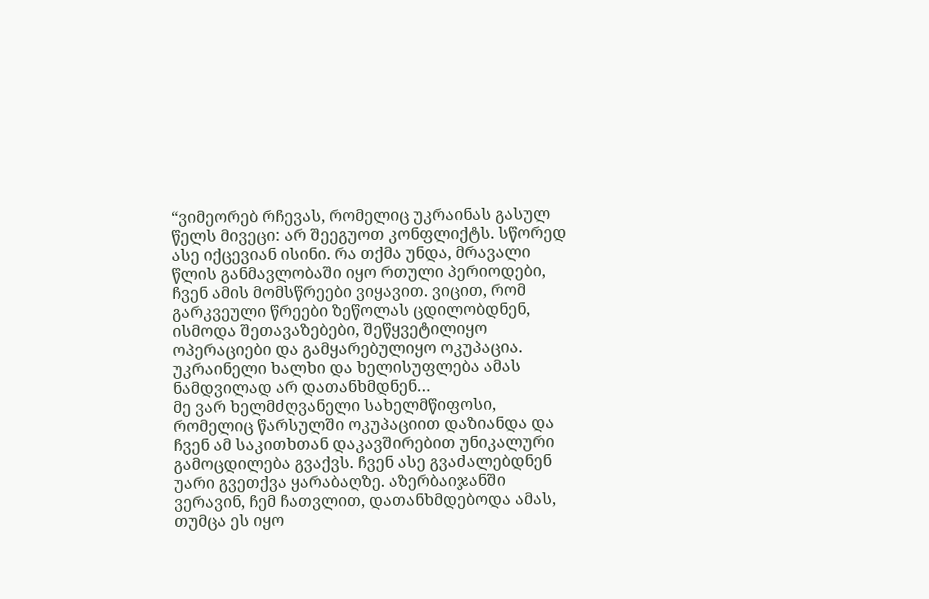“ვიმეორებ რჩევას, რომელიც უკრაინას გასულ წელს მივეცი: არ შეეგუოთ კონფლიქტს. სწორედ ასე იქცევიან ისინი. რა თქმა უნდა, მრავალი წლის განმავლობაში იყო რთული პერიოდები, ჩვენ ამის მომსწრეები ვიყავით. ვიცით, რომ გარკვეული წრეები ზეწოლას ცდილობდნენ, ისმოდა შეთავაზებები, შეწყვეტილიყო ოპერაციები და გამყარებულიყო ოკუპაცია. უკრაინელი ხალხი და ხელისუფლება ამას ნამდვილად არ დათანხმდნენ…
მე ვარ ხელმძღვანელი სახელმწიფოსი, რომელიც წარსულში ოკუპაციით დაზიანდა და ჩვენ ამ საკითხთან დაკავშირებით უნიკალური გამოცდილება გვაქვს. ჩვენ ასე გვაძალებდნენ უარი გვეთქვა ყარაბაღზე. აზერბაიჯანში ვერავინ, ჩემ ჩათვლით, დათანხმდებოდა ამას, თუმცა ეს იყო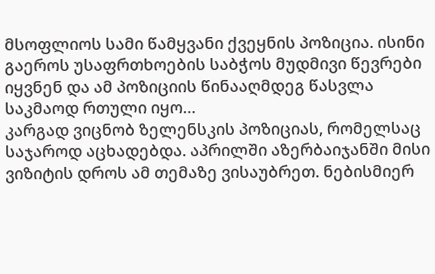მსოფლიოს სამი წამყვანი ქვეყნის პოზიცია. ისინი გაეროს უსაფრთხოების საბჭოს მუდმივი წევრები იყვნენ და ამ პოზიციის წინააღმდეგ წასვლა საკმაოდ რთული იყო…
კარგად ვიცნობ ზელენსკის პოზიციას, რომელსაც საჯაროდ აცხადებდა. აპრილში აზერბაიჯანში მისი ვიზიტის დროს ამ თემაზე ვისაუბრეთ. ნებისმიერ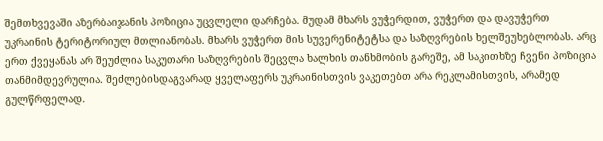შემთხვევაში აზერბაიჯანის პოზიცია უცვლელი დარჩება. მუდამ მხარს ვუჭერდით, ვუჭერთ და დავუჭერთ უკრაინის ტერიტორიულ მთლიანობას. მხარს ვუჭერთ მის სუვერენიტეტსა და საზღვრების ხელშეუხებლობას. არც ერთ ქვეყანას არ შეუძლია საკუთარი საზღვრების შეცვლა ხალხის თანხმობის გარეშე, ამ საკითხზე ჩვენი პოზიცია თანმიმდევრულია. შეძლებისდაგვარად ყველაფერს უკრაინისთვის ვაკეთებთ არა რეკლამისთვის, არამედ გულწრფელად.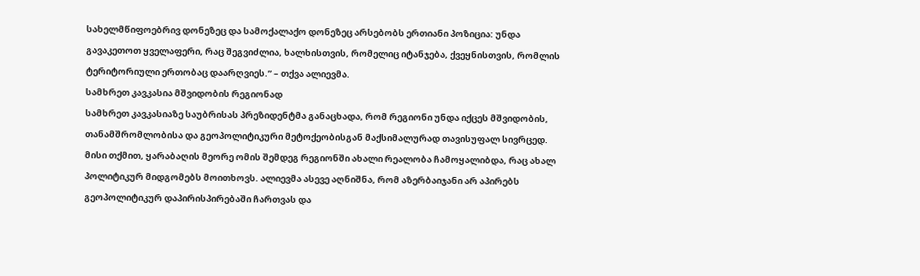სახელმწიფოებრივ დონეზეც და სამოქალაქო დონეზეც არსებობს ერთიანი პოზიცია: უნდა გავაკეთოთ ყველაფერი, რაც შეგვიძლია, ხალხისთვის, რომელიც იტანჯება, ქვეყნისთვის, რომლის ტერიტორიული ერთობაც დაარღვიეს.” – თქვა ალიევმა.
სამხრეთ კავკასია მშვიდობის რეგიონად
სამხრეთ კავკასიაზე საუბრისას პრეზიდენტმა განაცხადა, რომ რეგიონი უნდა იქცეს მშვიდობის, თანამშრომლობისა და გეოპოლიტიკური მეტოქეობისგან მაქსიმალურად თავისუფალ სივრცედ.
მისი თქმით, ყარაბაღის მეორე ომის შემდეგ რეგიონში ახალი რეალობა ჩამოყალიბდა, რაც ახალ პოლიტიკურ მიდგომებს მოითხოვს. ალიევმა ასევე აღნიშნა, რომ აზერბაიჯანი არ აპირებს გეოპოლიტიკურ დაპირისპირებაში ჩართვას და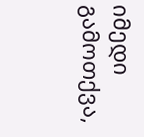იმედი გამოთქვა,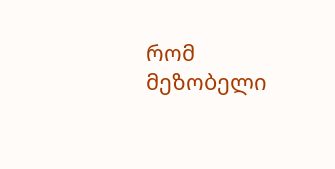რომ მეზობელი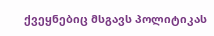ქვეყნებიც მსგავს პოლიტიკას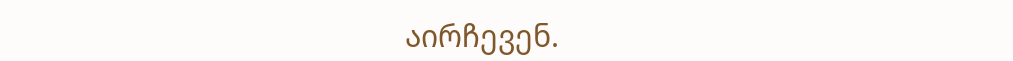აირჩევენ.